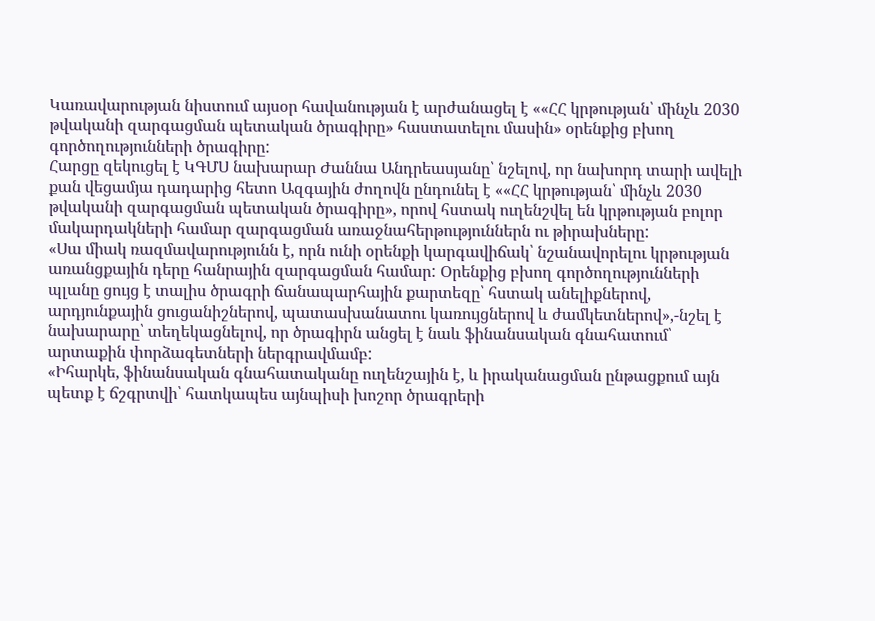Կառավարության նիստում այսօր հավանության է արժանացել է ««ՀՀ կրթության՝ մինչև 2030 թվականի զարգացման պետական ծրագիրը» հաստատելու մասին» օրենքից բխող գործողությունների ծրագիրը:
Հարցը զեկուցել է ԿԳՄՍ նախարար Ժաննա Անդրեասյանը՝ նշելով, որ նախորդ տարի ավելի քան վեցամյա դադարից հետո Ազգային ժողովն ընդունել է ««ՀՀ կրթության՝ մինչև 2030 թվականի զարգացման պետական ծրագիրը», որով հստակ ուղենշվել են կրթության բոլոր մակարդակների համար զարգացման առաջնահերթություններն ու թիրախները:
«Սա միակ ռազմավարությունն է, որն ունի օրենքի կարգավիճակ՝ նշանավորելու կրթության առանցքային դերը հանրային զարգացման համար: Օրենքից բխող գործողությունների պլանը ցույց է տալիս ծրագրի ճանապարհային քարտեզը՝ հստակ անելիքներով, արդյունքային ցուցանիշներով, պատասխանատու կառույցներով և ժամկետներով»,-նշել է նախարարը՝ տեղեկացնելով, որ ծրագիրն անցել է նաև ֆինանսական գնահատում՝ արտաքին փորձագետների ներգրավմամբ:
«Իհարկե, ֆինանսական գնահատականը ուղենշային է, և իրականացման ընթացքում այն պետք է ճշգրտվի՝ հատկապես այնպիսի խոշոր ծրագրերի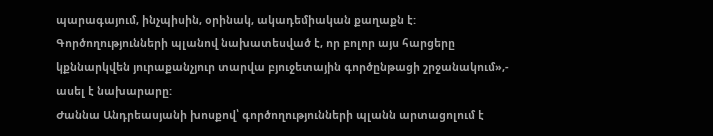պարագայում, ինչպիսին, օրինակ, ակադեմիական քաղաքն է: Գործողությունների պլանով նախատեսված է, որ բոլոր այս հարցերը կքննարկվեն յուրաքանչյուր տարվա բյուջետային գործընթացի շրջանակում»,- ասել է նախարարը:
Ժաննա Անդրեասյանի խոսքով՝ գործողությունների պլանն արտացոլում է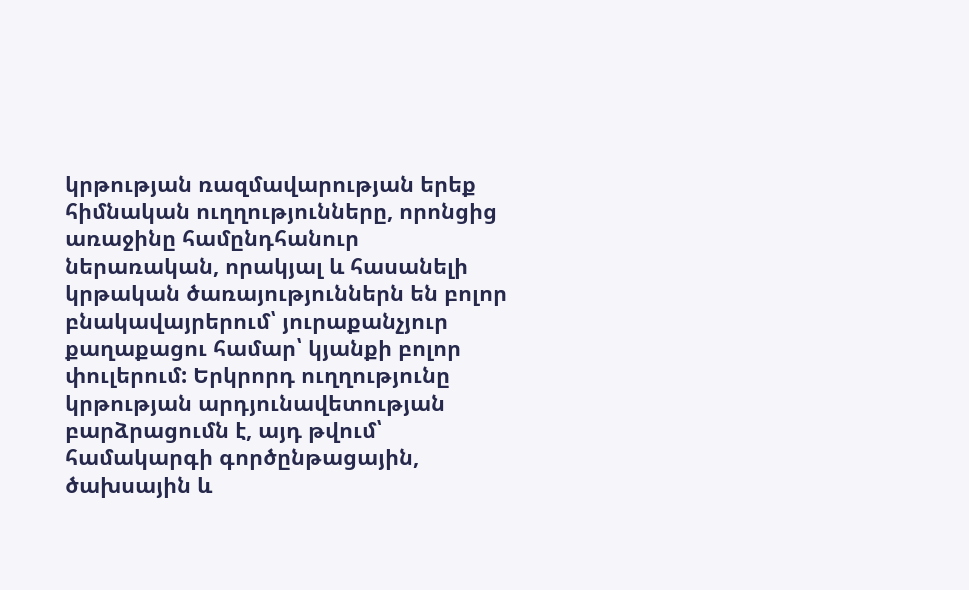կրթության ռազմավարության երեք հիմնական ուղղությունները, որոնցից առաջինը համընդհանուր ներառական, որակյալ և հասանելի կրթական ծառայություններն են բոլոր բնակավայրերում՝ յուրաքանչյուր քաղաքացու համար՝ կյանքի բոլոր փուլերում: Երկրորդ ուղղությունը կրթության արդյունավետության բարձրացումն է, այդ թվում՝ համակարգի գործընթացային, ծախսային և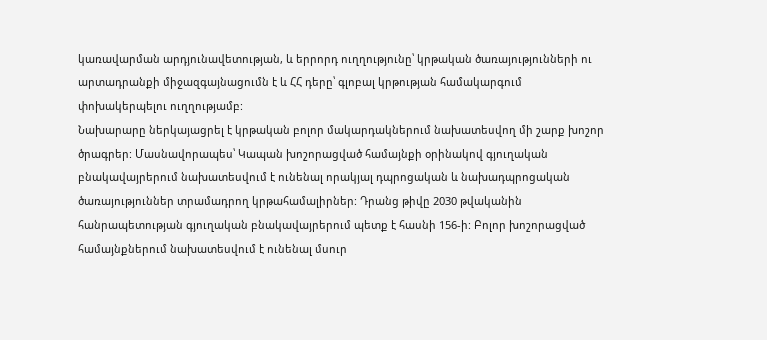կառավարման արդյունավետության, և երրորդ ուղղությունը՝ կրթական ծառայությունների ու արտադրանքի միջազգայնացումն է և ՀՀ դերը՝ գլոբալ կրթության համակարգում փոխակերպելու ուղղությամբ:
Նախարարը ներկայացրել է կրթական բոլոր մակարդակներում նախատեսվող մի շարք խոշոր ծրագրեր: Մասնավորապես՝ Կապան խոշորացված համայնքի օրինակով գյուղական բնակավայրերում նախատեսվում է ունենալ որակյալ դպրոցական և նախադպրոցական ծառայություններ տրամադրող կրթահամալիրներ: Դրանց թիվը 2030 թվականին հանրապետության գյուղական բնակավայրերում պետք է հասնի 156-ի: Բոլոր խոշորացված համայնքներում նախատեսվում է ունենալ մսուր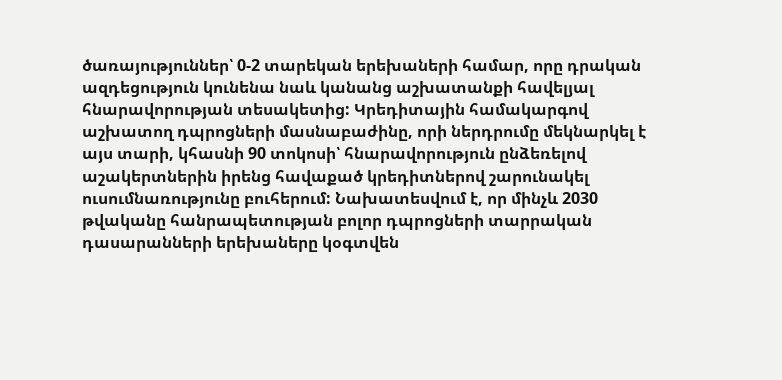ծառայություններ՝ 0-2 տարեկան երեխաների համար, որը դրական ազդեցություն կունենա նաև կանանց աշխատանքի հավելյալ հնարավորության տեսակետից: Կրեդիտային համակարգով աշխատող դպրոցների մասնաբաժինը, որի ներդրումը մեկնարկել է այս տարի, կհասնի 90 տոկոսի՝ հնարավորություն ընձեռելով աշակերտներին իրենց հավաքած կրեդիտներով շարունակել ուսումնառությունը բուհերում: Նախատեսվում է, որ մինչև 2030 թվականը հանրապետության բոլոր դպրոցների տարրական դասարանների երեխաները կօգտվեն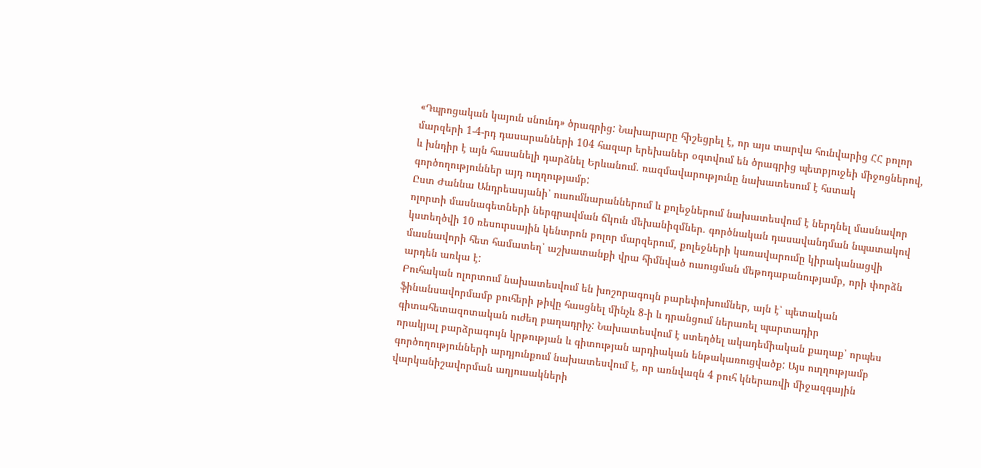«Դպրոցական կայուն սնունդ» ծրագրից: Նախարարը հիշեցրել է, որ այս տարվա հունվարից ՀՀ բոլոր մարզերի 1-4-րդ դասարանների 104 հազար երեխաներ օգտվում են ծրագրից պետբյուջեի միջոցներով, և խնդիր է այն հասանելի դարձնել Երևանում. ռազմավարությունը նախատեսում է հստակ գործողություններ այդ ուղղությամբ:
Ըստ Ժաննա Անդրեասյանի՝ ուսումնարաններում և քոլեջներում նախատեսվում է ներդնել մասնավոր ոլորտի մասնագետների ներգրավման ճկուն մեխանիզմներ. գործնական դասավանդման նպատակով կստեղծվի 10 ռեսուրսային կենտրոն բոլոր մարզերում, քոլեջների կառավարումը կիրականացվի մասնավորի հետ համատեղ՝ աշխատանքի վրա հիմնված ուսուցման մեթոդաբանությամբ, որի փորձն արդեն առկա է:
Բուհական ոլորտում նախատեսվում են խոշորագույն բարեփոխումներ, այն է՝ պետական ֆինանսավորմամբ բուհերի թիվը հասցնել մինչև 8-ի և դրանցում ներառել պարտադիր գիտահետազոտական ուժեղ բաղադրիչ: Նախատեսվում է ստեղծել ակադեմիական քաղաք՝ որպես որակյալ բարձրագույն կրթության և գիտության արդիական ենթակառուցվածք: Այս ուղղությամբ գործողությունների արդյունքում նախատեսվում է, որ առնվազն 4 բուհ կներառվի միջազգային վարկանիշավորման աղյուսակների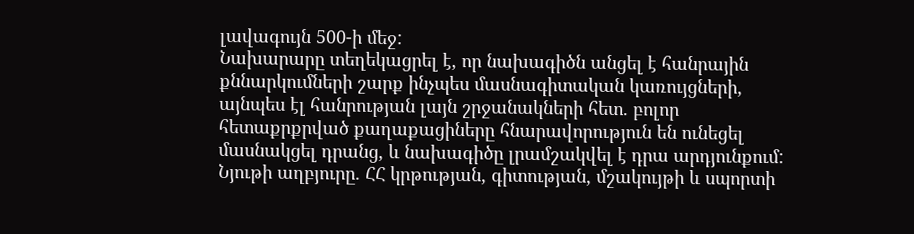լավագույն 500-ի մեջ:
Նախարարը տեղեկացրել է, որ նախագիծն անցել է հանրային քննարկումների շարք ինչպես մասնագիտական կառույցների, այնպես էլ հանրության լայն շրջանակների հետ. բոլոր հետաքրքրված քաղաքացիները հնարավորություն են ունեցել մասնակցել դրանց, և նախագիծը լրամշակվել է դրա արդյունքում:
Նյութի աղբյուրը. ՀՀ կրթության, գիտության, մշակույթի և սպորտի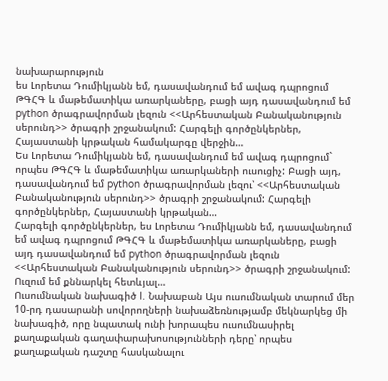նախարարություն
ես Լորետա Դումիկյանն եմ, դասավանդում եմ ավագ դպրոցում ԹԳՀԳ և մաթեմատիկա առարկաները, բացի այդ դասավանդում եմ python ծրագրավորման լեզուն <<Արհեստական Բանականություն սերունդ>> ծրագրի շրջանակում: Հարգելի գործընկերներ, Հայաստանի կրթական համակարգը վերջին…
Ես Լորետա Դումիկյանն եմ, դասավանդում եմ ավագ դպրոցում` որպես ԹԳՀԳ և մաթեմատիկա առարկաների ուսուցիչ: Բացի այդ, դասավանդում եմ python ծրագրավորման լեզու՝ <<Արհեստական Բանականություն սերունդ>> ծրագրի շրջանակում: Հարգելի գործընկերներ, Հայաստանի կրթական…
Հարգելի գործընկերներ, ես Լորետա Դումիկյանն եմ, դասավանդում եմ ավագ դպրոցում ԹԳՀԳ և մաթեմատիկա առարկաները, բացի այդ դասավանդում եմ python ծրագրավորման լեզուն <<Արհեստական Բանականություն սերունդ>> ծրագրի շրջանակում: Ուզում եմ քննարկել հետևյալ…
Ուսումնական նախագիծ I. Նախաբան Այս ուսումնական տարում մեր 10-րդ դասարանի սովորողների նախաձեռնությամբ մեկնարկեց մի նախագիծ, որը նպատակ ունի խորապես ուսումնասիրել քաղաքական գաղափարախոսությունների դերը՝ որպես քաղաքական դաշտը հասկանալու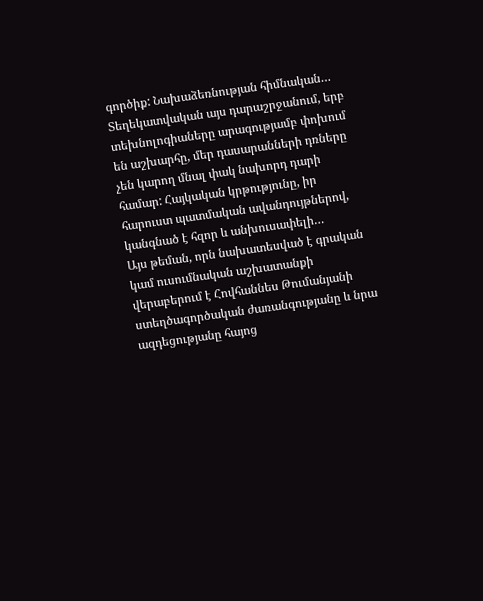գործիք: Նախաձեռնության հիմնական…
Տեղեկատվական այս դարաշրջանում, երբ տեխնոլոգիաները արագությամբ փոխում են աշխարհը, մեր դասարանների դռները չեն կարող մնալ փակ նախորդ դարի համար: Հայկական կրթությունը, իր հարուստ պատմական ավանդույթներով, կանգնած է հզոր և անխուսափելի…
Այս թեման, որն նախատեսված է գրական կամ ուսումնական աշխատանքի վերաբերում է Հովհաննես Թումանյանի ստեղծագործական ժառանգությանը և նրա ազդեցությանը հայոց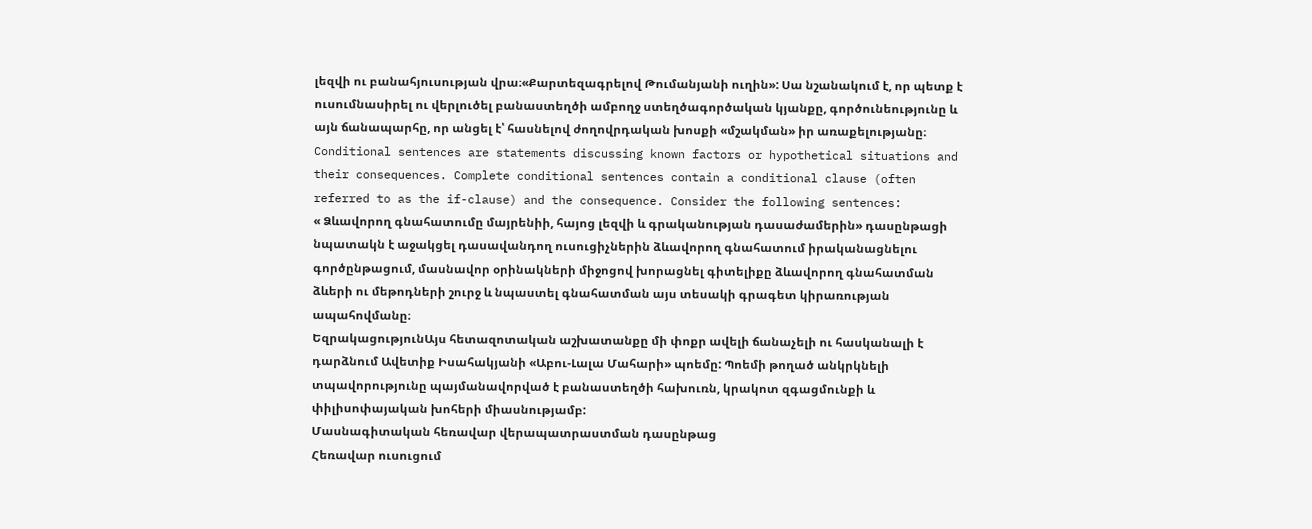լեզվի ու բանահյուսության վրա։«Քարտեզագրելով Թումանյանի ուղին»: Սա նշանակում է, որ պետք է ուսումնասիրել ու վերլուծել բանաստեղծի ամբողջ ստեղծագործական կյանքը, գործունեությունը և այն ճանապարհը, որ անցել է՝ հասնելով ժողովրդական խոսքի «մշակման» իր առաքելությանը։
Conditional sentences are statements discussing known factors or hypothetical situations and their consequences. Complete conditional sentences contain a conditional clause (often referred to as the if-clause) and the consequence. Consider the following sentences:
« Ձևավորող գնահատումը մայրենիի, հայոց լեզվի և գրականության դասաժամերին» դասընթացի նպատակն է աջակցել դասավանդող ուսուցիչներին ձևավորող գնահատում իրականացնելու գործընթացում, մասնավոր օրինակների միջոցով խորացնել գիտելիքը ձևավորող գնահատման ձևերի ու մեթոդների շուրջ և նպաստել գնահատման այս տեսակի գրագետ կիրառության ապահովմանը։
ԵզրակացությունԱյս հետազոտական աշխատանքը մի փոքր ավելի ճանաչելի ու հասկանալի է դարձնում Ավետիք Իսահակյանի «Աբու-Լալա Մահարի» պոեմը: Պոեմի թողած անկրկնելի տպավորությունը պայմանավորված է բանաստեղծի հախուռն, կրակոտ զգացմունքի և փիլիսոփայական խոհերի միասնությամբ:
Մասնագիտական հեռավար վերապատրաստման դասընթաց
Հեռավար ուսուցում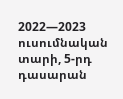2022—2023 ուսումնական տարի, 5-րդ դասարան